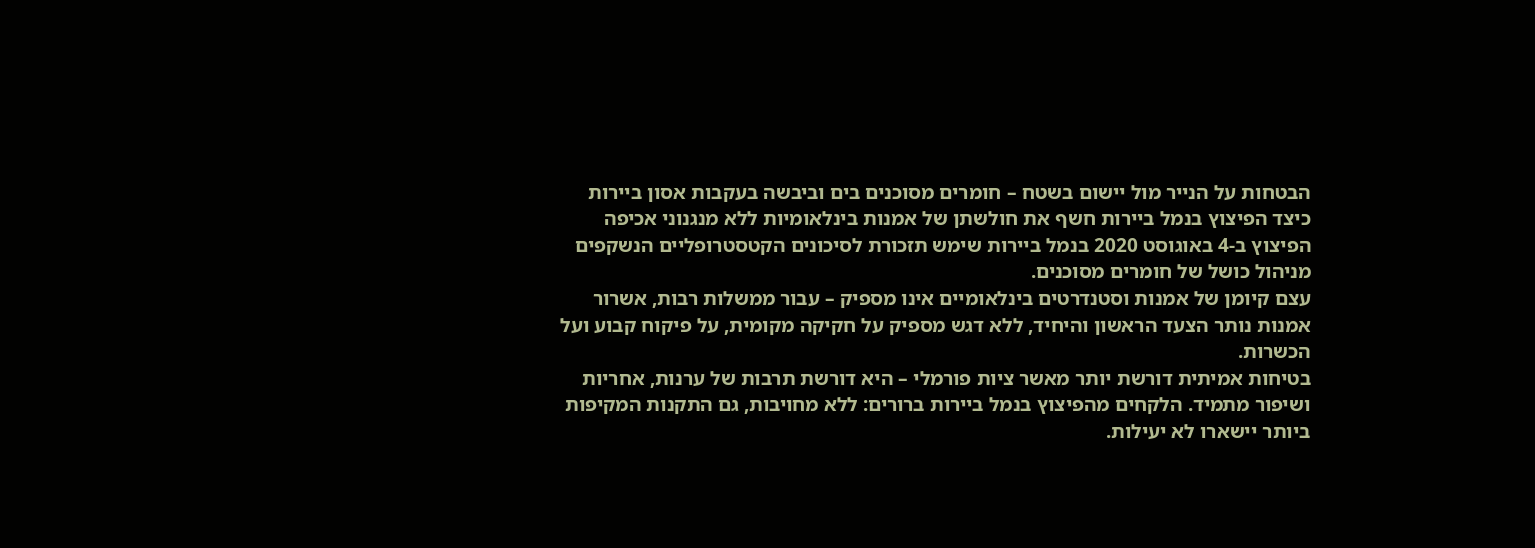הבטחות על הנייר מול יישום בשטח – חומרים מסוכנים בים וביבשה בעקבות אסון ביירות
כיצד הפיצוץ בנמל ביירות חשף את חולשתן של אמנות בינלאומיות ללא מנגנוני אכיפה
הפיצוץ ב-4 באוגוסט 2020 בנמל ביירות שימש תזכורת לסיכונים הקטסטרופליים הנשקפים מניהול כושל של חומרים מסוכנים.
עצם קיומן של אמנות וסטנדרטים בינלאומיים אינו מספיק – עבור ממשלות רבות, אשרור אמנות נותר הצעד הראשון והיחיד, ללא דגש מספיק על חקיקה מקומית, על פיקוח קבוע ועל הכשרות.
בטיחות אמיתית דורשת יותר מאשר ציות פורמלי – היא דורשת תרבות של ערנות, אחריות ושיפור מתמיד. הלקחים מהפיצוץ בנמל ביירות ברורים: ללא מחויבות, גם התקנות המקיפות ביותר יישארו לא יעילות.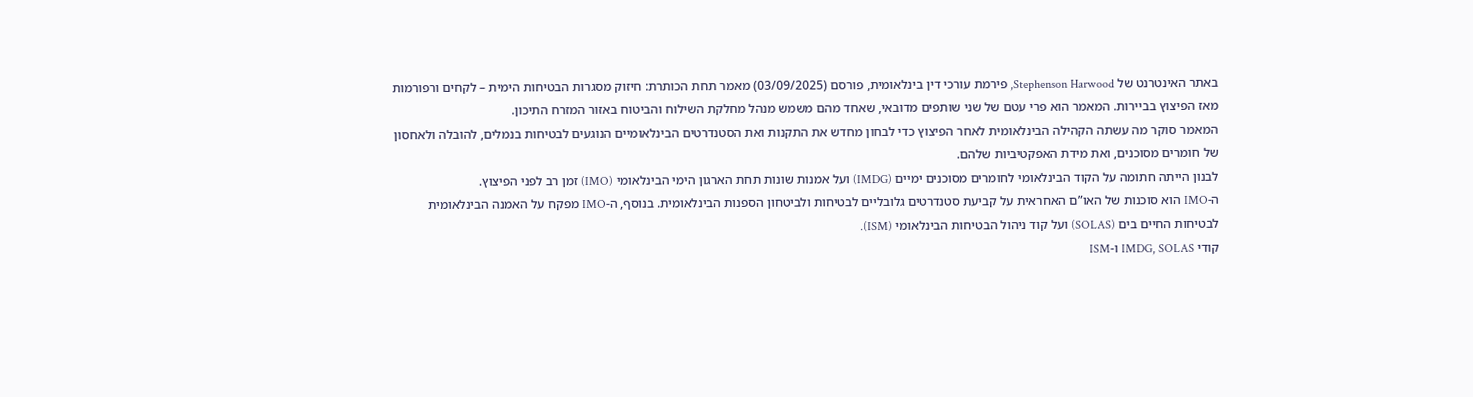באתר האינטרנט של Stephenson Harwood, פירמת עורכי דין בינלאומית, פורסם (03/09/2025) מאמר תחת הכותרת: חיזוק מסגרות הבטיחות הימית – לקחים ורפורמות מאז הפיצוץ בביירות. המאמר הוא פרי עטם של שני שותפים מדובאי, שאחד מהם משמש מנהל מחלקת השילוח והביטוח באזור המזרח התיכון.
המאמר סוקר מה עשתה הקהילה הבינלאומית לאחר הפיצוץ כדי לבחון מחדש את התקנות ואת הסטנדרטים הבינלאומיים הנוגעים לבטיחות בנמלים, להובלה ולאחסון של חומרים מסוכנים, ואת מידת האפקטיביות שלהם.
לבנון הייתה חתומה על הקוד הבינלאומי לחומרים מסוכנים ימיים (IMDG) ועל אמנות שונות תחת הארגון הימי הבינלאומי (IMO) זמן רב לפני הפיצוץ.
ה-IMO הוא סוכנות של האו”ם האחראית על קביעת סטנדרטים גלובליים לבטיחות ולביטחון הספנות הבינלאומית. בנוסף, ה-IMO מפקח על האמנה הבינלאומית לבטיחות החיים בים (SOLAS) ועל קוד ניהול הבטיחות הבינלאומי (ISM).
קודי IMDG, SOLAS ו-ISM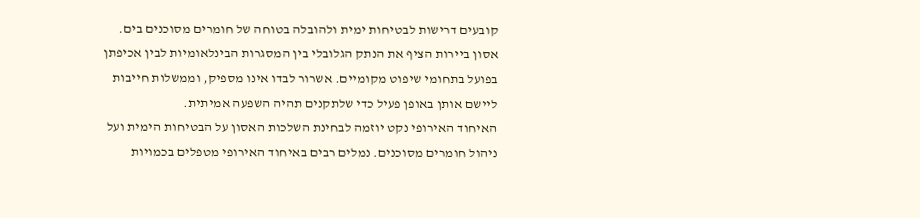קובעים דרישות לבטיחות ימית ולהובלה בטוחה של חומרים מסוכנים בים.
אסון ביירות הציף את הנתק הגלובלי בין המסגרות הבינלאומיות לבין אכיפתן בפועל בתחומי שיפוט מקומיים. אשרור לבדו אינו מספיק, וממשלות חייבות ליישם אותן באופן פעיל כדי שלתקנים תהיה השפעה אמיתית.
האיחוד האירופי נקט יוזמה לבחינת השלכות האסון על הבטיחות הימית ועל ניהול חומרים מסוכנים. נמלים רבים באיחוד האירופי מטפלים בכמויות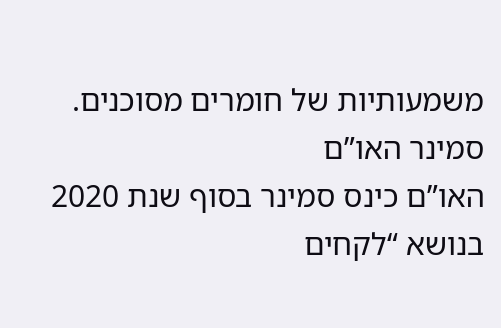משמעותיות של חומרים מסוכנים.
סמינר האו”ם
האו”ם כינס סמינר בסוף שנת 2020 בנושא “לקחים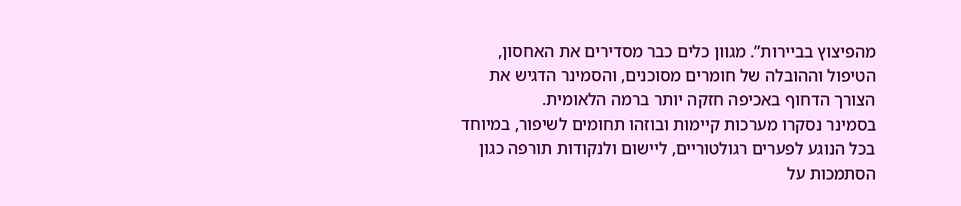מהפיצוץ בביירות”. מגוון כלים כבר מסדירים את האחסון, הטיפול וההובלה של חומרים מסוכנים, והסמינר הדגיש את הצורך הדחוף באכיפה חזקה יותר ברמה הלאומית.
בסמינר נסקרו מערכות קיימות ובוזהו תחומים לשיפור, במיוחד בכל הנוגע לפערים רגולטוריים, ליישום ולנקודות תורפה כגון הסתמכות על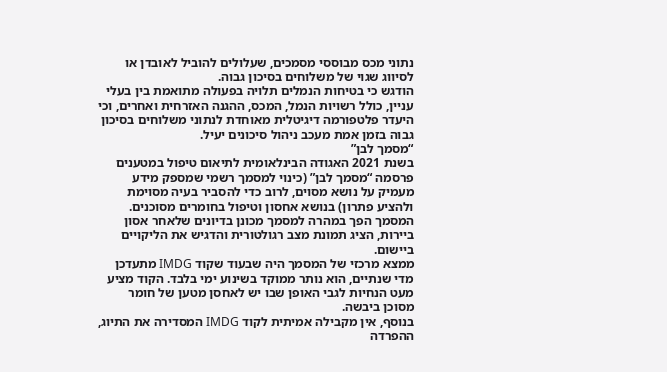נתוני מכס מבוססי מסמכים, שעלולים להוביל לאובדן או לסיווג שגוי של משלוחים בסיכון גבוה.
הודגש כי בטיחות הנמלים תלויה בפעולה מתואמת בין בעלי עניין, כולל רשויות הנמל, המכס, ההגנה האזרחית ואחרים, וכי היעדר פלטפורמה דיגיטלית מאוחדת לנתוני משלוחים בסיכון גבוה בזמן אמת מעכב ניהול סיכונים יעיל.
“מסמך לבן”
בשנת 2021 האגודה הבינלאומית לתיאום טיפול במטענים פרסמה “מסמך לבן” (כינוי למסמך רשמי שמספק מידע מעמיק על נושא מסוים, לרוב כדי להסביר בעיה מסוימת ולהציע פתרון) בנושא אחסון וטיפול בחומרים מסוכנים. המסמך הפך במהרה למסמך מכונן בדיונים שלאחר אסון ביירות, הציג תמונת מצב רגולטורית והדגיש את הליקויים ביישום.
ממצא מרכזי של המסמך היה שבעוד שקוד IMDG מתעדכן מדי שנתיים, הוא נותר ממוקד בשינוע ימי בלבד. הקוד מציע מעט הנחיות לגבי האופן שבו יש לאחסן מטען של חומר מסוכן ביבשה.
בנוסף, אין מקבילה אמיתית לקוד IMDG המסדירה את התיוג, ההפרדה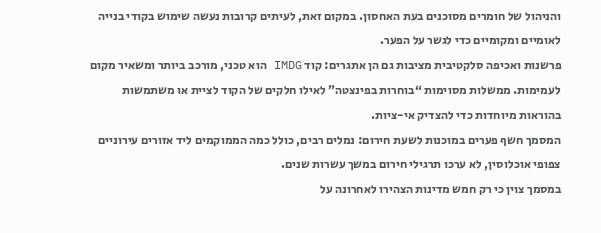והניהול של חומרים מסוכנים בעת האחסון. במקום זאת, לעיתים קרובות נעשה שימוש בקודי בנייה לאומיים ומקומיים כדי לגשר על הפער.
פרשנות ואכיפה סלקטיבית מציבות גם הן אתגרים: קוד IMDG הוא טכני, מורכב ביותר ומשאיר מקום לעמימות. ממשלות מסוימות “בוחרות בפינצטה” לאילו חלקים של הקוד לציית או משתמשות בהוראות מיוחדות כדי להצדיק אי-ציות.
המסמך חשף פערים במוכנות לשעת חירום: נמלים רבים, כולל כמה הממוקמים ליד אזורים עירוניים צפופי אוכלוסין, לא ערכו תרגילי חירום במשך עשרות שנים.
במסמך צוין כי רק חמש מדינות הצהירו לאחרונה על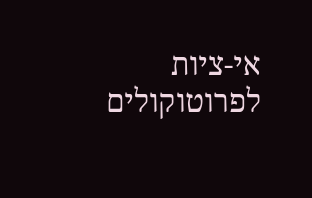אי-ציות לפרוטוקולים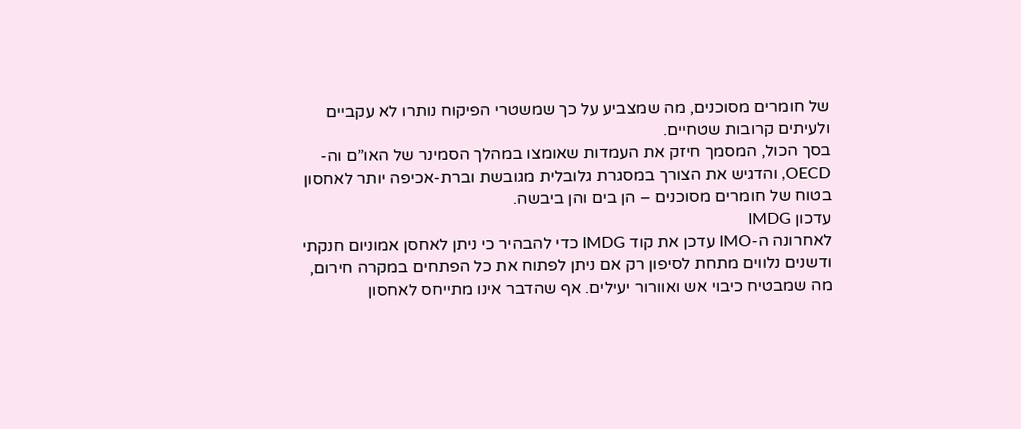של חומרים מסוכנים, מה שמצביע על כך שמשטרי הפיקוח נותרו לא עקביים ולעיתים קרובות שטחיים.
בסך הכול, המסמך חיזק את העמדות שאומצו במהלך הסמינר של האו”ם וה-OECD, והדגיש את הצורך במסגרת גלובלית מגובשת וברת-אכיפה יותר לאחסון בטוח של חומרים מסוכנים – הן בים והן ביבשה.
עדכון IMDG
לאחרונה ה-IMO עדכן את קוד IMDG כדי להבהיר כי ניתן לאחסן אמוניום חנקתי ודשנים נלווים מתחת לסיפון רק אם ניתן לפתוח את כל הפתחים במקרה חירום, מה שמבטיח כיבוי אש ואוורור יעילים. אף שהדבר אינו מתייחס לאחסון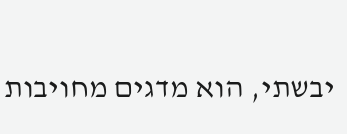יבשתי, הוא מדגים מחויבות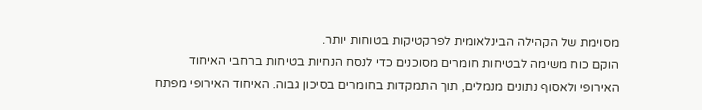מסוימת של הקהילה הבינלאומית לפרקטיקות בטוחות יותר.
הוקם כוח משימה לבטיחות חומרים מסוכנים כדי לנסח הנחיות בטיחות ברחבי האיחוד האירופי ולאסוף נתונים מנמלים, תוך התמקדות בחומרים בסיכון גבוה. האיחוד האירופי מפתח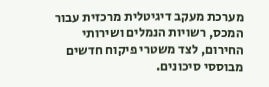מערכת מעקב דיגיטלית מרכזית עבור המכס, רשויות הנמלים ושירותי החירום, לצד משטרי פיקוח חדשים מבוססי סיכונים.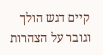קיים דגש הולך וגובר על הצהרות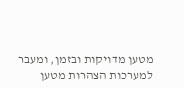מטען מדויקות ובזמן, ומעבר למערכות הצהרות מטען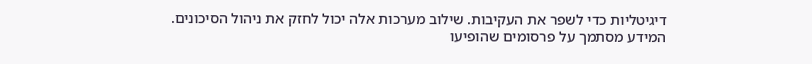דיגיטליות כדי לשפר את העקיבות. שילוב מערכות אלה יכול לחזק את ניהול הסיכונים.
המידע מסתמך על פרסומים שהופיעו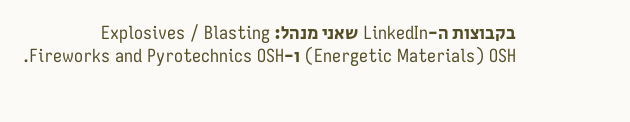בקבוצות ה-LinkedIn שאני מנהל: Explosives / Blasting (Energetic Materials) OSH ו-Fireworks and Pyrotechnics OSH.